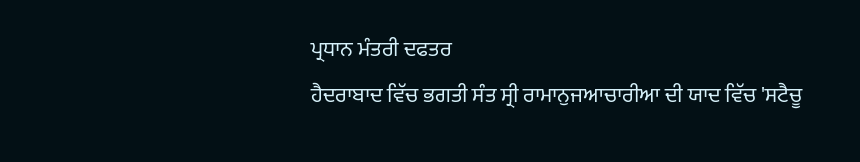ਪ੍ਰਧਾਨ ਮੰਤਰੀ ਦਫਤਰ
ਹੈਦਰਾਬਾਦ ਵਿੱਚ ਭਗਤੀ ਸੰਤ ਸ੍ਰੀ ਰਾਮਾਨੁਜਆਚਾਰੀਆ ਦੀ ਯਾਦ ਵਿੱਚ 'ਸਟੈਚੂ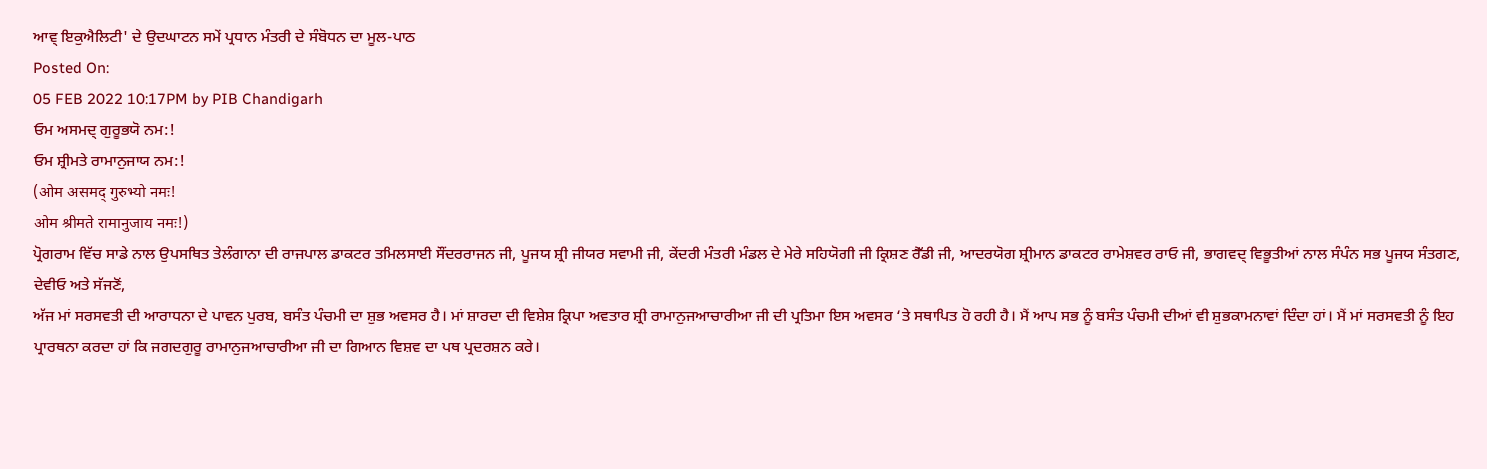ਆਵ੍ ਇਕੁਐਲਿਟੀ' ਦੇ ਉਦਘਾਟਨ ਸਮੇਂ ਪ੍ਰਧਾਨ ਮੰਤਰੀ ਦੇ ਸੰਬੋਧਨ ਦਾ ਮੂਲ-ਪਾਠ
Posted On:
05 FEB 2022 10:17PM by PIB Chandigarh
ਓਮ ਅਸਮਦ੍ ਗੁਰੂਭਯੋ ਨਮ:!
ਓਮ ਸ਼੍ਰੀਮਤੇ ਰਾਮਾਨੁਜਾਯ ਨਮ:!
(ओम असमद् गुरुभ्यो नमः!
ओम श्रीमते रामानुजाय नमः!)
ਪ੍ਰੋਗਰਾਮ ਵਿੱਚ ਸਾਡੇ ਨਾਲ ਉਪਸਥਿਤ ਤੇਲੰਗਾਨਾ ਦੀ ਰਾਜਪਾਲ ਡਾਕਟਰ ਤਮਿਲਸਾਈ ਸੌਂਦਰਰਾਜਨ ਜੀ, ਪੂਜਯ ਸ਼੍ਰੀ ਜੀਯਰ ਸਵਾਮੀ ਜੀ, ਕੇਂਦਰੀ ਮੰਤਰੀ ਮੰਡਲ ਦੇ ਮੇਰੇ ਸਹਿਯੋਗੀ ਜੀ ਕ੍ਰਿਸ਼ਣ ਰੈੱਡੀ ਜੀ, ਆਦਰਯੋਗ ਸ਼੍ਰੀਮਾਨ ਡਾਕਟਰ ਰਾਮੇਸ਼ਵਰ ਰਾਓ ਜੀ, ਭਾਗਵਦ੍ ਵਿਭੂਤੀਆਂ ਨਾਲ ਸੰਪੰਨ ਸਭ ਪੂਜਯ ਸੰਤਗਣ, ਦੇਵੀਓ ਅਤੇ ਸੱਜਣੋਂ,
ਅੱਜ ਮਾਂ ਸਰਸਵਤੀ ਦੀ ਆਰਾਧਨਾ ਦੇ ਪਾਵਨ ਪੁਰਬ, ਬਸੰਤ ਪੰਚਮੀ ਦਾ ਸ਼ੁਭ ਅਵਸਰ ਹੈ। ਮਾਂ ਸ਼ਾਰਦਾ ਦੀ ਵਿਸ਼ੇਸ਼ ਕ੍ਰਿਪਾ ਅਵਤਾਰ ਸ਼੍ਰੀ ਰਾਮਾਨੁਜਆਚਾਰੀਆ ਜੀ ਦੀ ਪ੍ਰਤਿਮਾ ਇਸ ਅਵਸਰ ‘ਤੇ ਸਥਾਪਿਤ ਹੋ ਰਹੀ ਹੈ। ਮੈਂ ਆਪ ਸਭ ਨੂੰ ਬਸੰਤ ਪੰਚਮੀ ਦੀਆਂ ਵੀ ਸ਼ੁਭਕਾਮਨਾਵਾਂ ਦਿੰਦਾ ਹਾਂ। ਮੈਂ ਮਾਂ ਸਰਸਵਤੀ ਨੂੰ ਇਹ ਪ੍ਰਾਰਥਨਾ ਕਰਦਾ ਹਾਂ ਕਿ ਜਗਦਗੁਰੂ ਰਾਮਾਨੁਜਆਚਾਰੀਆ ਜੀ ਦਾ ਗਿਆਨ ਵਿਸ਼ਵ ਦਾ ਪਥ ਪ੍ਰਦਰਸ਼ਨ ਕਰੇ।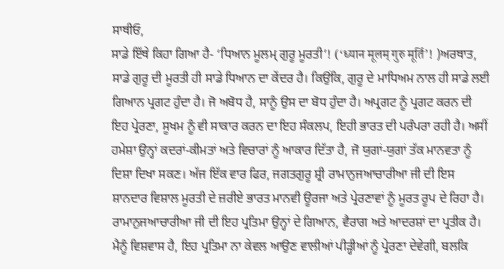ਸਾਥੀਓ,
ਸਾਡੇ ਇੱਥੇ ਕਿਹਾ ਗਿਆ ਹੈ- ‘ਧਿਆਨ ਮੂਲਮ੍ ਗੁਰੂ ਮੂਰਤੀ’! (‘ध्यान मूलम् गुरु मूर्ति’! )ਅਰਥਾਤ, ਸਾਡੇ ਗੁਰੂ ਦੀ ਮੂਰਤੀ ਹੀ ਸਾਡੇ ਧਿਆਨ ਦਾ ਕੇਂਦਰ ਹੈ। ਕਿਉਂਕਿ, ਗੁਰੂ ਦੇ ਮਾਧਿਅਮ ਨਾਲ ਹੀ ਸਾਡੇ ਲਈ ਗਿਆਨ ਪ੍ਰਗਟ ਹੁੰਦਾ ਹੈ। ਜੋ ਅਬੋਧ ਹੈ, ਸਾਨੂੰ ਉਸ ਦਾ ਬੋਧ ਹੁੰਦਾ ਹੈ। ਅਪ੍ਰਗਟ ਨੂੰ ਪ੍ਰਗਟ ਕਰਨ ਦੀ ਇਹ ਪ੍ਰੇਰਣਾ, ਸੂਖਮ ਨੂੰ ਵੀ ਸਾਕਾਰ ਕਰਨ ਦਾ ਇਹ ਸੰਕਲਪ, ਇਹੀ ਭਾਰਤ ਦੀ ਪਰੰਪਰਾ ਰਹੀ ਹੈ। ਅਸੀਂ ਹਮੇਸ਼ਾ ਉਨ੍ਹਾਂ ਕਦਰਾਂ-ਕੀਮਤਾਂ ਅਤੇ ਵਿਚਾਰਾਂ ਨੂੰ ਆਕਾਰ ਦਿੱਤਾ ਹੈ, ਜੋ ਯੁਗਾਂ-ਯੁਗਾਂ ਤੱਕ ਮਾਨਵਤਾ ਨੂੰ ਦਿਸ਼ਾ ਦਿਖਾ ਸਕਣ। ਅੱਜ ਇੱਕ ਵਾਰ ਫਿਰ, ਜਗਤਗੁਰੂ ਸ਼੍ਰੀ ਰਾਮਾਨੁਜਆਚਾਰੀਆ ਜੀ ਦੀ ਇਸ ਸ਼ਾਨਦਾਰ ਵਿਸ਼ਾਲ ਮੂਰਤੀ ਦੇ ਜ਼ਰੀਏ ਭਾਰਤ ਮਾਨਵੀ ਊਰਜਾ ਅਤੇ ਪ੍ਰੇਰਣਾਵਾਂ ਨੂੰ ਮੂਰਤ ਰੂਪ ਦੇ ਰਿਹਾ ਹੈ। ਰਾਮਾਨੁਜਆਚਾਰੀਆ ਜੀ ਦੀ ਇਹ ਪ੍ਰਤਿਮਾ ਉਨ੍ਹਾਂ ਦੇ ਗਿਆਨ, ਵੈਰਾਗ ਅਤੇ ਆਦਰਸ਼ਾਂ ਦਾ ਪ੍ਰਤੀਕ ਹੈ। ਮੈਨੂੰ ਵਿਸ਼ਵਾਸ ਹੈ, ਇਹ ਪ੍ਰਤਿਮਾ ਨਾ ਕੇਵਲ ਆਉਣ ਵਾਲੀਆਂ ਪੀੜ੍ਹੀਆਂ ਨੂੰ ਪ੍ਰੇਰਣਾ ਦੇਵੇਗੀ, ਬਲਕਿ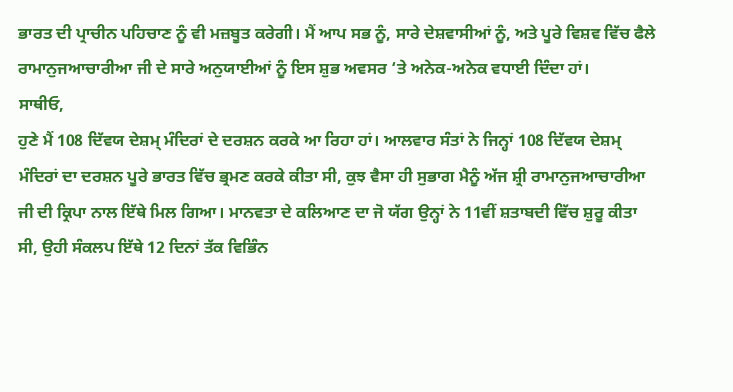ਭਾਰਤ ਦੀ ਪ੍ਰਾਚੀਨ ਪਹਿਚਾਣ ਨੂੰ ਵੀ ਮਜ਼ਬੂਤ ਕਰੇਗੀ। ਮੈਂ ਆਪ ਸਭ ਨੂੰ, ਸਾਰੇ ਦੇਸ਼ਵਾਸੀਆਂ ਨੂੰ, ਅਤੇ ਪੂਰੇ ਵਿਸ਼ਵ ਵਿੱਚ ਫੈਲੇ ਰਾਮਾਨੁਜਆਚਾਰੀਆ ਜੀ ਦੇ ਸਾਰੇ ਅਨੁਯਾਈਆਂ ਨੂੰ ਇਸ ਸ਼ੁਭ ਅਵਸਰ ‘ਤੇ ਅਨੇਕ-ਅਨੇਕ ਵਧਾਈ ਦਿੰਦਾ ਹਾਂ।
ਸਾਥੀਓ,
ਹੁਣੇ ਮੈਂ 108 ਦਿੱਵਯ ਦੇਸ਼ਮ੍ ਮੰਦਿਰਾਂ ਦੇ ਦਰਸ਼ਨ ਕਰਕੇ ਆ ਰਿਹਾ ਹਾਂ। ਆਲਵਾਰ ਸੰਤਾਂ ਨੇ ਜਿਨ੍ਹਾਂ 108 ਦਿੱਵਯ ਦੇਸ਼ਮ੍ ਮੰਦਿਰਾਂ ਦਾ ਦਰਸ਼ਨ ਪੂਰੇ ਭਾਰਤ ਵਿੱਚ ਭ੍ਰਮਣ ਕਰਕੇ ਕੀਤਾ ਸੀ, ਕੁਝ ਵੈਸਾ ਹੀ ਸੁਭਾਗ ਮੈਨੂੰ ਅੱਜ ਸ਼੍ਰੀ ਰਾਮਾਨੁਜਆਚਾਰੀਆ ਜੀ ਦੀ ਕ੍ਰਿਪਾ ਨਾਲ ਇੱਥੇ ਮਿਲ ਗਿਆ। ਮਾਨਵਤਾ ਦੇ ਕਲਿਆਣ ਦਾ ਜੋ ਯੱਗ ਉਨ੍ਹਾਂ ਨੇ 11ਵੀਂ ਸ਼ਤਾਬਦੀ ਵਿੱਚ ਸ਼ੁਰੂ ਕੀਤਾ ਸੀ, ਉਹੀ ਸੰਕਲਪ ਇੱਥੇ 12 ਦਿਨਾਂ ਤੱਕ ਵਿਭਿੰਨ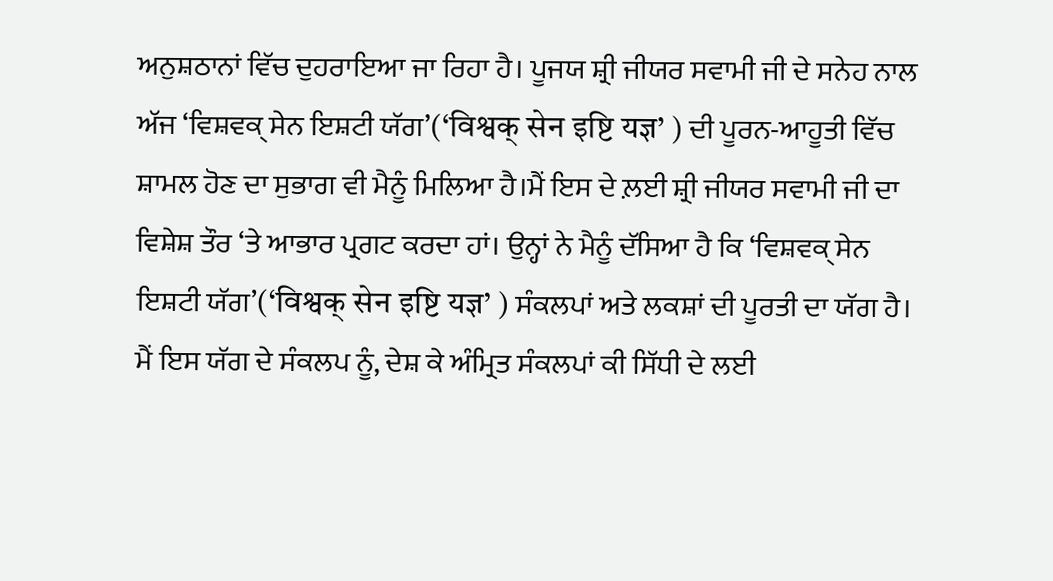ਅਨੁਸ਼ਠਾਨਾਂ ਵਿੱਚ ਦੁਹਰਾਇਆ ਜਾ ਰਿਹਾ ਹੈ। ਪੂਜਯ ਸ਼੍ਰੀ ਜੀਯਰ ਸਵਾਮੀ ਜੀ ਦੇ ਸਨੇਹ ਨਾਲ ਅੱਜ ‘ਵਿਸ਼ਵਕ੍ ਸੇਨ ਇਸ਼ਟੀ ਯੱਗ’(‘विश्वक् सेन इष्टि यज्ञ’ ) ਦੀ ਪੂਰਨ-ਆਹੂਤੀ ਵਿੱਚ ਸ਼ਾਮਲ ਹੋਣ ਦਾ ਸੁਭਾਗ ਵੀ ਮੈਨੂੰ ਮਿਲਿਆ ਹੈ।ਮੈਂ ਇਸ ਦੇ ਲ਼ਈ ਸ਼੍ਰੀ ਜੀਯਰ ਸਵਾਮੀ ਜੀ ਦਾ ਵਿਸ਼ੇਸ਼ ਤੌਰ ‘ਤੇ ਆਭਾਰ ਪ੍ਰਗਟ ਕਰਦਾ ਹਾਂ। ਉਨ੍ਹਾਂ ਨੇ ਮੈਨੂੰ ਦੱਸਿਆ ਹੈ ਕਿ ‘ਵਿਸ਼ਵਕ੍ ਸੇਨ ਇਸ਼ਟੀ ਯੱਗ’(‘विश्वक् सेन इष्टि यज्ञ’ ) ਸੰਕਲਪਾਂ ਅਤੇ ਲਕਸ਼ਾਂ ਦੀ ਪੂਰਤੀ ਦਾ ਯੱਗ ਹੈ। ਮੈਂ ਇਸ ਯੱਗ ਦੇ ਸੰਕਲਪ ਨੂੰ, ਦੇਸ਼ ਕੇ ਅੰਮ੍ਰਿਤ ਸੰਕਲਪਾਂ ਕੀ ਸਿੱਧੀ ਦੇ ਲਈ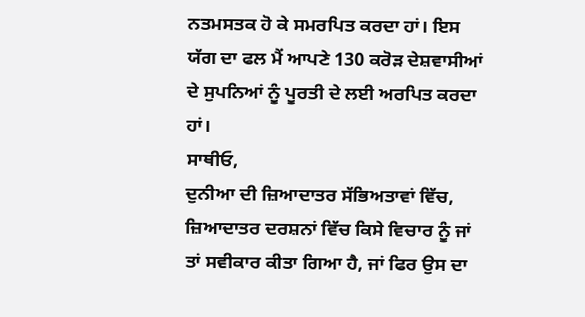ਨਤਮਸਤਕ ਹੋ ਕੇ ਸਮਰਪਿਤ ਕਰਦਾ ਹਾਂ। ਇਸ ਯੱਗ ਦਾ ਫਲ ਮੈਂ ਆਪਣੇ 130 ਕਰੋੜ ਦੇਸ਼ਵਾਸੀਆਂ ਦੇ ਸੁਪਨਿਆਂ ਨੂੰ ਪੂਰਤੀ ਦੇ ਲਈ ਅਰਪਿਤ ਕਰਦਾ ਹਾਂ।
ਸਾਥੀਓ,
ਦੁਨੀਆ ਦੀ ਜ਼ਿਆਦਾਤਰ ਸੱਭਿਅਤਾਵਾਂ ਵਿੱਚ, ਜ਼ਿਆਦਾਤਰ ਦਰਸ਼ਨਾਂ ਵਿੱਚ ਕਿਸੇ ਵਿਚਾਰ ਨੂੰ ਜਾਂ ਤਾਂ ਸਵੀਕਾਰ ਕੀਤਾ ਗਿਆ ਹੈ, ਜਾਂ ਫਿਰ ਉਸ ਦਾ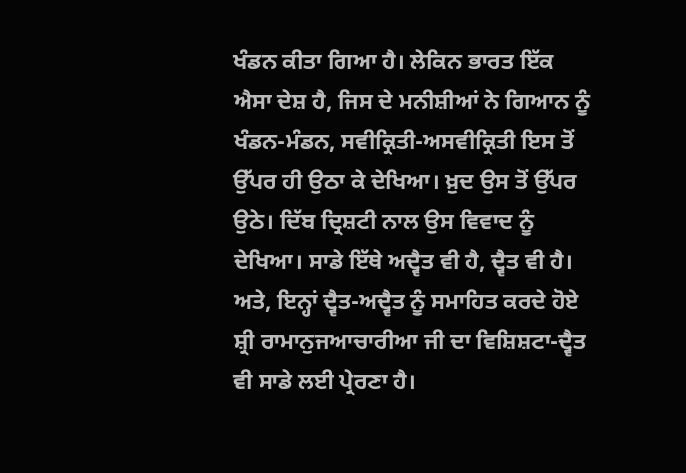ਖੰਡਨ ਕੀਤਾ ਗਿਆ ਹੈ। ਲੇਕਿਨ ਭਾਰਤ ਇੱਕ ਐਸਾ ਦੇਸ਼ ਹੈ, ਜਿਸ ਦੇ ਮਨੀਸ਼ੀਆਂ ਨੇ ਗਿਆਨ ਨੂੰ ਖੰਡਨ-ਮੰਡਨ, ਸਵੀਕ੍ਰਿਤੀ-ਅਸਵੀਕ੍ਰਿਤੀ ਇਸ ਤੋਂ ਉੱਪਰ ਹੀ ਉਠਾ ਕੇ ਦੇਖਿਆ। ਖ਼ੁਦ ਉਸ ਤੋਂ ਉੱਪਰ ਉਠੇ। ਦਿੱਬ ਦ੍ਰਿਸ਼ਟੀ ਨਾਲ ਉਸ ਵਿਵਾਦ ਨੂੰ ਦੇਖਿਆ। ਸਾਡੇ ਇੱਥੇ ਅਦ੍ਵੈਤ ਵੀ ਹੈ, ਦ੍ਵੈਤ ਵੀ ਹੈ। ਅਤੇ, ਇਨ੍ਹਾਂ ਦ੍ਵੈਤ-ਅਦ੍ਵੈਤ ਨੂੰ ਸਮਾਹਿਤ ਕਰਦੇ ਹੋਏ ਸ਼੍ਰੀ ਰਾਮਾਨੁਜਆਚਾਰੀਆ ਜੀ ਦਾ ਵਿਸ਼ਿਸ਼ਟਾ-ਦ੍ਵੈਤ ਵੀ ਸਾਡੇ ਲਈ ਪ੍ਰੇਰਣਾ ਹੈ।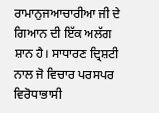ਰਾਮਾਨੁਜਆਚਾਰੀਆ ਜੀ ਦੇ ਗਿਆਨ ਦੀ ਇੱਕ ਅਲੱਗ ਸ਼ਾਨ ਹੈ। ਸਾਧਾਰਣ ਦ੍ਰਿਸ਼ਟੀ ਨਾਲ ਜੋ ਵਿਚਾਰ ਪਰਸਪਰ ਵਿਰੋਧਾਭਾਸੀ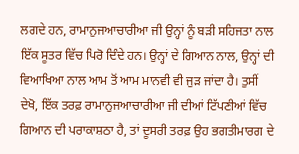ਲਗਦੇ ਹਨ, ਰਾਮਾਨੁਜਆਚਾਰੀਆ ਜੀ ਉਨ੍ਹਾਂ ਨੂੰ ਬੜੀ ਸਹਿਜਤਾ ਨਾਲ ਇੱਕ ਸੂਤਰ ਵਿੱਚ ਪਿਰੋ ਦਿੰਦੇ ਹਨ। ਉਨ੍ਹਾਂ ਦੇ ਗਿਆਨ ਨਾਲ, ਉਨ੍ਹਾਂ ਦੀ ਵਿਆਖਿਆ ਨਾਲ ਆਮ ਤੋਂ ਆਮ ਮਾਨਵੀ ਵੀ ਜੁੜ ਜਾਂਦਾ ਹੈ। ਤੁਸੀਂ ਦੇਖੋ, ਇੱਕ ਤਰਫ਼ ਰਾਮਾਨੁਜਆਚਾਰੀਆ ਜੀ ਦੀਆਂ ਟਿੱਪਣੀਆਂ ਵਿੱਚ ਗਿਆਨ ਦੀ ਪਰਾਕਾਸ਼ਠਾ ਹੈ, ਤਾਂ ਦੂਸਰੀ ਤਰਫ਼ ਉਹ ਭਗਤੀਮਾਰਗ ਦੇ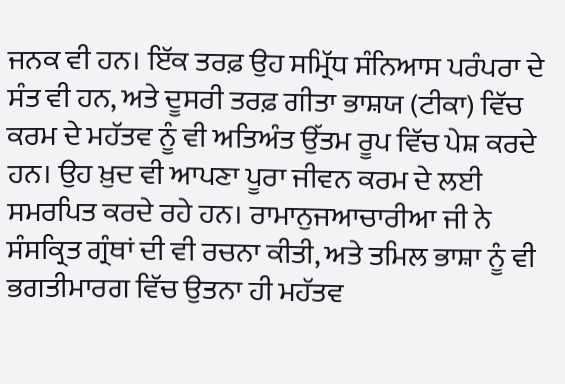ਜਨਕ ਵੀ ਹਨ। ਇੱਕ ਤਰਫ਼ ਉਹ ਸਮ੍ਰਿੱਧ ਸੰਨਿਆਸ ਪਰੰਪਰਾ ਦੇ ਸੰਤ ਵੀ ਹਨ, ਅਤੇ ਦੂਸਰੀ ਤਰਫ਼ ਗੀਤਾ ਭਾਸ਼ਯ (ਟੀਕਾ) ਵਿੱਚ ਕਰਮ ਦੇ ਮਹੱਤਵ ਨੂੰ ਵੀ ਅਤਿਅੰਤ ਉੱਤਮ ਰੂਪ ਵਿੱਚ ਪੇਸ਼ ਕਰਦੇ ਹਨ। ਉਹ ਖ਼ੁਦ ਵੀ ਆਪਣਾ ਪੂਰਾ ਜੀਵਨ ਕਰਮ ਦੇ ਲਈ ਸਮਰਪਿਤ ਕਰਦੇ ਰਹੇ ਹਨ। ਰਾਮਾਨੁਜਆਚਾਰੀਆ ਜੀ ਨੇ ਸੰਸਕ੍ਰਿਤ ਗ੍ਰੰਥਾਂ ਦੀ ਵੀ ਰਚਨਾ ਕੀਤੀ, ਅਤੇ ਤਮਿਲ ਭਾਸ਼ਾ ਨੂੰ ਵੀ ਭਗਤੀਮਾਰਗ ਵਿੱਚ ਉਤਨਾ ਹੀ ਮਹੱਤਵ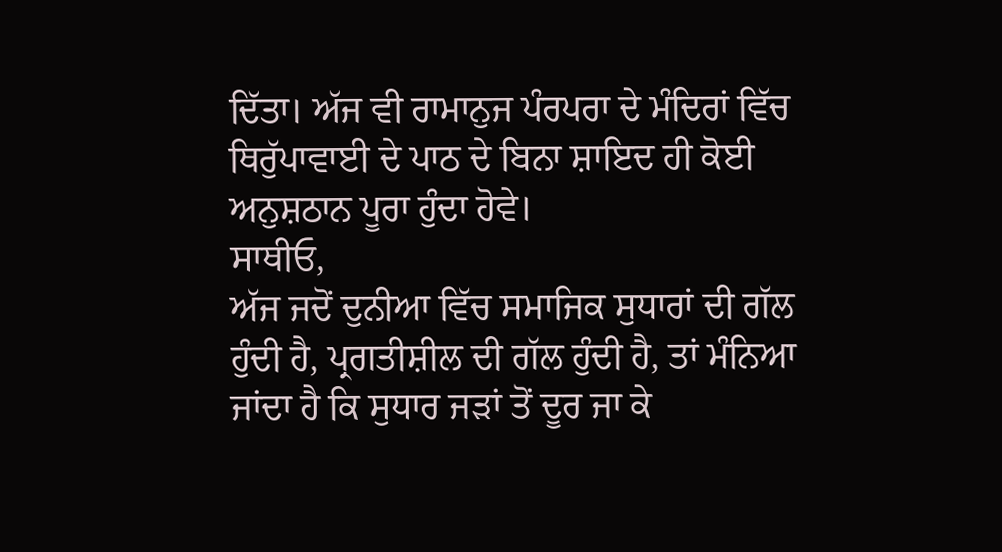ਦਿੱਤਾ। ਅੱਜ ਵੀ ਰਾਮਾਨੁਜ ਪੰਰਪਰਾ ਦੇ ਮੰਦਿਰਾਂ ਵਿੱਚ ਥਿਰੁੱਪਾਵਾਈ ਦੇ ਪਾਠ ਦੇ ਬਿਨਾ ਸ਼ਾਇਦ ਹੀ ਕੋਈ ਅਨੁਸ਼ਠਾਨ ਪੂਰਾ ਹੁੰਦਾ ਹੋਵੇ।
ਸਾਥੀਓ,
ਅੱਜ ਜਦੋਂ ਦੁਨੀਆ ਵਿੱਚ ਸਮਾਜਿਕ ਸੁਧਾਰਾਂ ਦੀ ਗੱਲ ਹੁੰਦੀ ਹੈ, ਪ੍ਰਗਤੀਸ਼ੀਲ ਦੀ ਗੱਲ ਹੁੰਦੀ ਹੈ, ਤਾਂ ਮੰਨਿਆ ਜਾਂਦਾ ਹੈ ਕਿ ਸੁਧਾਰ ਜੜਾਂ ਤੋਂ ਦੂਰ ਜਾ ਕੇ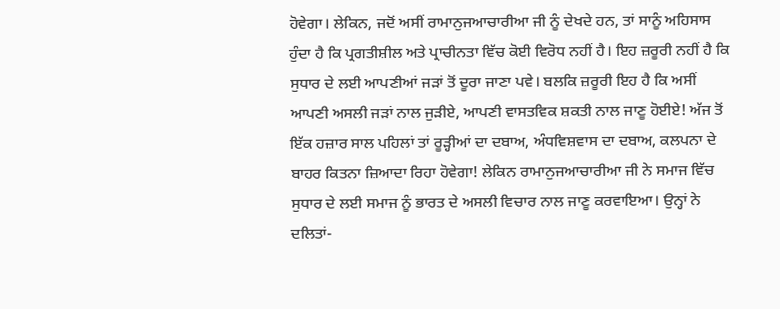ਹੋਵੇਗਾ। ਲੇਕਿਨ, ਜਦੋਂ ਅਸੀਂ ਰਾਮਾਨੁਜਆਚਾਰੀਆ ਜੀ ਨੂੰ ਦੇਖਦੇ ਹਨ, ਤਾਂ ਸਾਨੂੰ ਅਹਿਸਾਸ ਹੁੰਦਾ ਹੈ ਕਿ ਪ੍ਰਗਤੀਸ਼ੀਲ ਅਤੇ ਪ੍ਰਾਚੀਨਤਾ ਵਿੱਚ ਕੋਈ ਵਿਰੋਧ ਨਹੀਂ ਹੈ। ਇਹ ਜ਼ਰੂਰੀ ਨਹੀਂ ਹੈ ਕਿ ਸੁਧਾਰ ਦੇ ਲਈ ਆਪਣੀਆਂ ਜੜਾਂ ਤੋਂ ਦੂਰਾ ਜਾਣਾ ਪਵੇ। ਬਲਕਿ ਜ਼ਰੂਰੀ ਇਹ ਹੈ ਕਿ ਅਸੀਂ ਆਪਣੀ ਅਸਲੀ ਜੜਾਂ ਨਾਲ ਜੁੜੀਏ, ਆਪਣੀ ਵਾਸਤਵਿਕ ਸ਼ਕਤੀ ਨਾਲ ਜਾਣੂ ਹੋਈਏ! ਅੱਜ ਤੋਂ ਇੱਕ ਹਜ਼ਾਰ ਸਾਲ ਪਹਿਲਾਂ ਤਾਂ ਰੂੜ੍ਹੀਆਂ ਦਾ ਦਬਾਅ, ਅੰਧਵਿਸ਼ਵਾਸ ਦਾ ਦਬਾਅ, ਕਲਪਨਾ ਦੇ ਬਾਹਰ ਕਿਤਨਾ ਜ਼ਿਆਦਾ ਰਿਹਾ ਹੋਵੇਗਾ! ਲੇਕਿਨ ਰਾਮਾਨੁਜਆਚਾਰੀਆ ਜੀ ਨੇ ਸਮਾਜ ਵਿੱਚ ਸੁਧਾਰ ਦੇ ਲਈ ਸਮਾਜ ਨੂੰ ਭਾਰਤ ਦੇ ਅਸਲੀ ਵਿਚਾਰ ਨਾਲ ਜਾਣੂ ਕਰਵਾਇਆ। ਉਨ੍ਹਾਂ ਨੇ ਦਲਿਤਾਂ-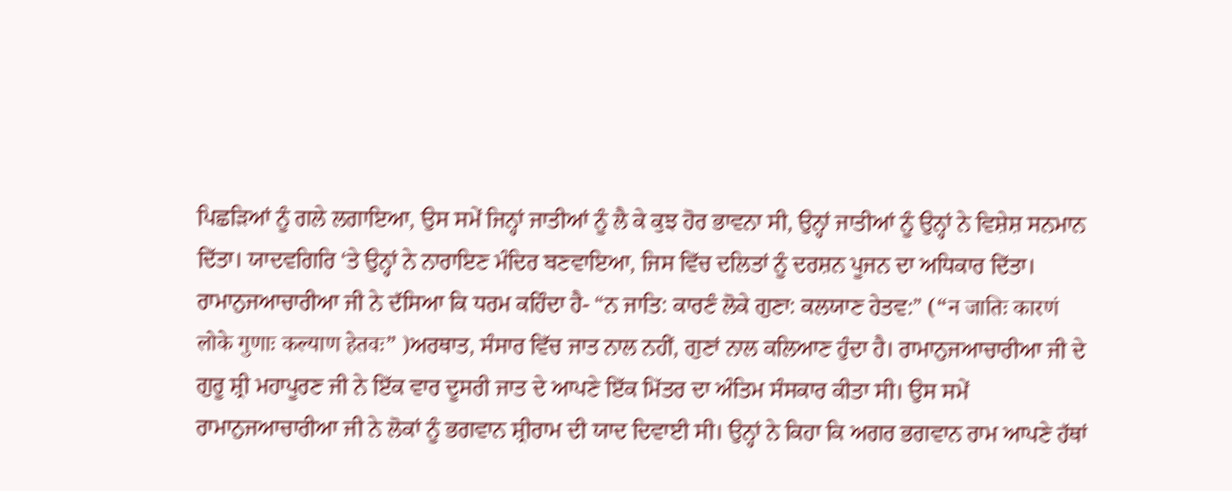ਪਿਛੜਿਆਂ ਨੂੰ ਗਲੇ ਲਗਾਇਆ, ਉਸ ਸਮੇਂ ਜਿਨ੍ਹਾਂ ਜਾਤੀਆਂ ਨੂੰ ਲੈ ਕੇ ਕੁਝ ਹੋਰ ਭਾਵਨਾ ਸੀ, ਉਨ੍ਹਾਂ ਜਾਤੀਆਂ ਨੂੰ ਉਨ੍ਹਾਂ ਨੇ ਵਿਸ਼ੇਸ਼ ਸਨਮਾਨ ਦਿੱਤਾ। ਯਾਦਵਗਿਰਿ ‘ਤੇ ਉਨ੍ਹਾਂ ਨੇ ਨਾਰਾਇਣ ਮੰਦਿਰ ਬਣਵਾਇਆ, ਜਿਸ ਵਿੱਚ ਦਲਿਤਾਂ ਨੂੰ ਦਰਸ਼ਨ ਪੂਜਨ ਦਾ ਅਧਿਕਾਰ ਦਿੱਤਾ। ਰਾਮਾਨੁਜਆਚਾਰੀਆ ਜੀ ਨੇ ਦੱਸਿਆ ਕਿ ਧਰਮ ਕਹਿੰਦਾ ਹੈ- “ਨ ਜਾਤਿ: ਕਾਰਣੰ ਲੋਕੇ ਗੁਣਾ: ਕਲਯਾਣ ਹੇਤਵ:” (“न जातिः कारणं लोके गुणाः कल्याण हेतवः” )ਅਰਥਾਤ, ਸੰਸਾਰ ਵਿੱਚ ਜਾਤ ਨਾਲ ਨਹੀਂ, ਗੁਣਾਂ ਨਾਲ ਕਲਿਆਣ ਹੁੰਦਾ ਹੈ। ਰਾਮਾਨੁਜਆਚਾਰੀਆ ਜੀ ਦੇ ਗੁਰੂ ਸ਼੍ਰੀ ਮਹਾਪੂਰਣ ਜੀ ਨੇ ਇੱਕ ਵਾਰ ਦੂਸਰੀ ਜਾਤ ਦੇ ਆਪਣੇ ਇੱਕ ਮਿੱਤਰ ਦਾ ਅੰਤਿਮ ਸੰਸਕਾਰ ਕੀਤਾ ਸੀ। ਉਸ ਸਮੇਂ ਰਾਮਾਨੁਜਆਚਾਰੀਆ ਜੀ ਨੇ ਲੋਕਾਂ ਨੂੰ ਭਗਵਾਨ ਸ਼੍ਰੀਰਾਮ ਦੀ ਯਾਦ ਦਿਵਾਈ ਸੀ। ਉਨ੍ਹਾਂ ਨੇ ਕਿਹਾ ਕਿ ਅਗਰ ਭਗਵਾਨ ਰਾਮ ਆਪਣੇ ਹੱਥਾਂ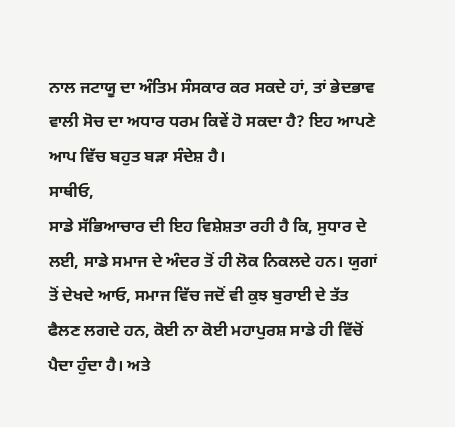ਨਾਲ ਜਟਾਯੂ ਦਾ ਅੰਤਿਮ ਸੰਸਕਾਰ ਕਰ ਸਕਦੇ ਹਾਂ, ਤਾਂ ਭੇਦਭਾਵ ਵਾਲੀ ਸੋਚ ਦਾ ਅਧਾਰ ਧਰਮ ਕਿਵੇਂ ਹੋ ਸਕਦਾ ਹੈ? ਇਹ ਆਪਣੇ ਆਪ ਵਿੱਚ ਬਹੁਤ ਬੜਾ ਸੰਦੇਸ਼ ਹੈ।
ਸਾਥੀਓ,
ਸਾਡੇ ਸੱਭਿਆਚਾਰ ਦੀ ਇਹ ਵਿਸ਼ੇਸ਼ਤਾ ਰਹੀ ਹੈ ਕਿ, ਸੁਧਾਰ ਦੇ ਲਈ, ਸਾਡੇ ਸਮਾਜ ਦੇ ਅੰਦਰ ਤੋਂ ਹੀ ਲੋਕ ਨਿਕਲਦੇ ਹਨ। ਯੁਗਾਂ ਤੋਂ ਦੇਖਦੇ ਆਓ, ਸਮਾਜ ਵਿੱਚ ਜਦੋਂ ਵੀ ਕੁਝ ਬੁਰਾਈ ਦੇ ਤੱਤ ਫੈਲਣ ਲਗਦੇ ਹਨ, ਕੋਈ ਨਾ ਕੋਈ ਮਹਾਪੁਰਸ਼ ਸਾਡੇ ਹੀ ਵਿੱਚੋਂ ਪੈਦਾ ਹੁੰਦਾ ਹੈ। ਅਤੇ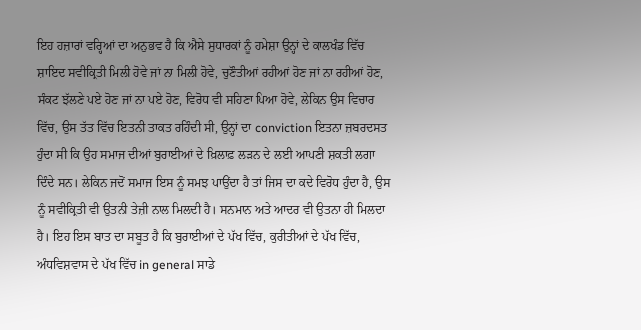ਇਹ ਹਜ਼ਾਰਾਂ ਵਰ੍ਹਿਆਂ ਦਾ ਅਨੁਭਵ ਹੈ ਕਿ ਐਸੇ ਸੁਧਾਰਕਾਂ ਨੂੰ ਹਮੇਸ਼ਾ ਉਨ੍ਹਾਂ ਦੇ ਕਾਲਖੰਡ ਵਿੱਚ ਸ਼ਾਇਦ ਸਵੀਕ੍ਰਿਤੀ ਮਿਲੀ ਹੋਵੇ ਜਾਂ ਨਾ ਮਿਲੀ ਹੋਵੇ, ਚੁਣੌਤੀਆਂ ਰਹੀਆਂ ਹੋਣ ਜਾਂ ਨਾ ਰਹੀਆਂ ਹੋਣ, ਸੰਕਟ ਝੱਲਣੇ ਪਏ ਹੋਣ ਜਾਂ ਨਾ ਪਏ ਹੋਣ, ਵਿਰੋਧ ਵੀ ਸਹਿਣਾ ਪਿਆ ਹੋਵੇ, ਲੇਕਿਨ ਉਸ ਵਿਚਾਰ ਵਿੱਚ, ਉਸ ਤੱਤ ਵਿੱਚ ਇਤਨੀ ਤਾਕਤ ਰਹਿੰਦੀ ਸੀ, ਉਨ੍ਹਾਂ ਦਾ conviction ਇਤਨਾ ਜ਼ਬਰਦਸਤ ਹੁੰਦਾ ਸੀ ਕਿ ਉਹ ਸਮਾਜ ਦੀਆਂ ਬੁਰਾਈਆਂ ਦੇ ਖ਼ਿਲਾਫ਼ ਲੜਨ ਦੇ ਲਈ ਆਪਣੀ ਸ਼ਕਤੀ ਲਗਾ ਦਿੰਦੇ ਸਨ। ਲੇਕਿਨ ਜਦੋਂ ਸਮਾਜ ਇਸ ਨੂੰ ਸਮਝ ਪਾਉਂਦਾ ਹੈ ਤਾਂ ਜਿਸ ਦਾ ਕਦੇ ਵਿਰੋਧ ਹੁੰਦਾ ਹੈ, ਉਸ ਨੂੰ ਸਵੀਕ੍ਰਿਤੀ ਵੀ ਉਤਨੀ ਤੇਜ਼ੀ ਨਾਲ ਮਿਲਦੀ ਹੈ। ਸਨਮਾਨ ਅਤੇ ਆਦਰ ਵੀ ਉਤਨਾ ਹੀ ਮਿਲਦਾ ਹੈ। ਇਹ ਇਸ ਬਾਤ ਦਾ ਸਬੂਤ ਹੈ ਕਿ ਬੁਰਾਈਆਂ ਦੇ ਪੱਖ ਵਿੱਚ, ਕੁਰੀਤੀਆਂ ਦੇ ਪੱਖ ਵਿੱਚ, ਅੰਧਵਿਸ਼ਵਾਸ ਦੇ ਪੱਖ ਵਿੱਚ in general ਸਾਡੇ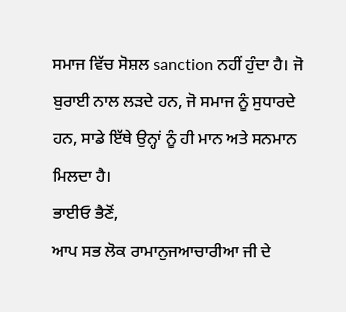ਸਮਾਜ ਵਿੱਚ ਸੋਸ਼ਲ sanction ਨਹੀਂ ਹੁੰਦਾ ਹੈ। ਜੋ ਬੁਰਾਈ ਨਾਲ ਲੜਦੇ ਹਨ, ਜੋ ਸਮਾਜ ਨੂੰ ਸੁਧਾਰਦੇ ਹਨ, ਸਾਡੇ ਇੱਥੇ ਉਨ੍ਹਾਂ ਨੂੰ ਹੀ ਮਾਨ ਅਤੇ ਸਨਮਾਨ ਮਿਲਦਾ ਹੈ।
ਭਾਈਓ ਭੈਣੋਂ,
ਆਪ ਸਭ ਲੋਕ ਰਾਮਾਨੁਜਆਚਾਰੀਆ ਜੀ ਦੇ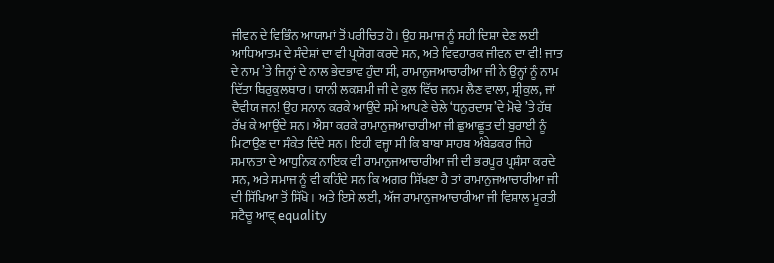ਜੀਵਨ ਦੇ ਵਿਭਿੰਨ ਆਯਾਮਾਂ ਤੋਂ ਪਰੀਚਿਤ ਹੋ। ਉਹ ਸਮਾਜ ਨੂੰ ਸਹੀ ਦਿਸ਼ਾ ਦੇਣ ਲਈ ਆਧਿਆਤਮ ਦੇ ਸੰਦੇਸ਼ਾਂ ਦਾ ਵੀ ਪ੍ਰਯੋਗ ਕਰਦੇ ਸਨ, ਅਤੇ ਵਿਵਹਾਰਕ ਜੀਵਨ ਦਾ ਵੀ! ਜਾਤ ਦੇ ਨਾਮ ’ਤੇ ਜਿਨ੍ਹਾਂ ਦੇ ਨਾਲ ਭੇਦਭਾਵ ਹੁੰਦਾ ਸੀ, ਰਾਮਾਨੁਜਆਚਾਰੀਆ ਜੀ ਨੇ ਉਨ੍ਹਾਂ ਨੂੰ ਨਾਮ ਦਿੱਤਾ ਥਿਰੁਕੁਲਥਾਰ। ਯਾਨੀ ਲਕਸ਼ਮੀ ਜੀ ਦੇ ਕੁਲ ਵਿੱਚ ਜਨਮ ਲੈਣ ਵਾਲਾ, ਸ਼੍ਰੀਕੁਲ, ਜਾਂ ਦੈਵੀਯ ਜਨ! ਉਹ ਸਨਾਨ ਕਰਕੇ ਆਉਂਦੇ ਸਮੇਂ ਆਪਣੇ ਚੇਲੇ ‘ਧਨੁਰਦਾਸ’ਦੇ ਮੋਢੇ ’ਤੇ ਹੱਥ ਰੱਖ ਕੇ ਆਉਂਦੇ ਸਨ। ਐਸਾ ਕਰਕੇ ਰਾਮਾਨੁਜਆਚਾਰੀਆ ਜੀ ਛੁਆਛੂਤ ਦੀ ਬੁਰਾਈ ਨੂੰ ਮਿਟਾਉਣ ਦਾ ਸੰਕੇਤ ਦਿੰਦੇ ਸਨ। ਇਹੀ ਵਜ੍ਹਾ ਸੀ ਕਿ ਬਾਬਾ ਸਾਹਬ ਅੰਬੇਡਕਰ ਜਿਹੇ ਸਮਾਨਤਾ ਦੇ ਆਧੁਨਿਕ ਨਾਇਕ ਵੀ ਰਾਮਾਨੁਜਆਚਾਰੀਆ ਜੀ ਦੀ ਭਰਪੂਰ ਪ੍ਰਸ਼ੰਸਾ ਕਰਦੇ ਸਨ, ਅਤੇ ਸਮਾਜ ਨੂੰ ਵੀ ਕਹਿੰਦੇ ਸਨ ਕਿ ਅਗਰ ਸਿੱਖਣਾ ਹੈ ਤਾਂ ਰਾਮਾਨੁਜਆਚਾਰੀਆ ਜੀ ਦੀ ਸਿੱਖਿਆ ਤੋਂ ਸਿੱਖੋ। ਅਤੇ ਇਸੇ ਲਈ, ਅੱਜ ਰਾਮਾਨੁਜਆਚਾਰੀਆ ਜੀ ਵਿਸ਼ਾਲ ਮੂਰਤੀ ਸਟੈਚੂ ਆਵ੍ equality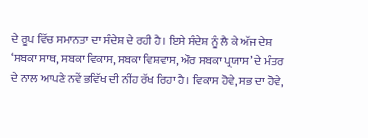ਦੇ ਰੂਪ ਵਿੱਚ ਸਮਾਨਤਾ ਦਾ ਸੰਦੇਸ਼ ਦੇ ਰਹੀ ਹੈ। ਇਸੇ ਸੰਦੇਸ਼ ਨੂੰ ਲੈ ਕੇ ਅੱਜ ਦੇਸ਼ ‘ਸਬਕਾ ਸਾਥ, ਸਬਕਾ ਵਿਕਾਸ, ਸਬਕਾ ਵਿਸ਼ਵਾਸ, ਔਰ ਸਬਕਾ ਪ੍ਰਯਾਸ’ ਦੇ ਮੰਤਰ ਦੇ ਨਾਲ ਆਪਣੇ ਨਵੇਂ ਭਵਿੱਖ ਦੀ ਨੀਂਹ ਰੱਖ ਰਿਹਾ ਹੈ। ਵਿਕਾਸ ਹੋਵੇ, ਸਭ ਦਾ ਹੋਵੇ,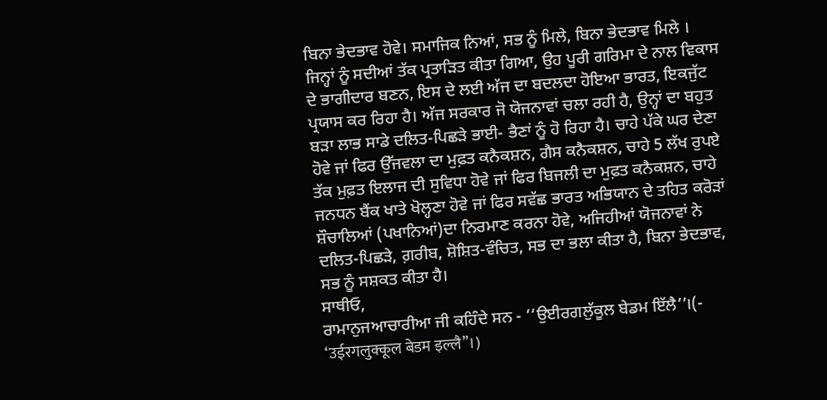ਬਿਨਾ ਭੇਦਭਾਵ ਹੋਵੇ। ਸਮਾਜਿਕ ਨਿਆਂ, ਸਭ ਨੂੰ ਮਿਲੇ, ਬਿਨਾ ਭੇਦਭਾਵ ਮਿਲੇ । ਜਿਨ੍ਹਾਂ ਨੂੰ ਸਦੀਆਂ ਤੱਕ ਪ੍ਰਤਾੜਿਤ ਕੀਤਾ ਗਿਆ, ਉਹ ਪੂਰੀ ਗਰਿਮਾ ਦੇ ਨਾਲ ਵਿਕਾਸ ਦੇ ਭਾਗੀਦਾਰ ਬਣਨ, ਇਸ ਦੇ ਲਈ ਅੱਜ ਦਾ ਬਦਲਦਾ ਹੋਇਆ ਭਾਰਤ, ਇਕਜੁੱਟ ਪ੍ਰਯਾਸ ਕਰ ਰਿਹਾ ਹੈ। ਅੱਜ ਸਰਕਾਰ ਜੋ ਯੋਜਨਾਵਾਂ ਚਲਾ ਰਹੀ ਹੈ, ਉਨ੍ਹਾਂ ਦਾ ਬਹੁਤ ਬੜਾ ਲਾਭ ਸਾਡੇ ਦਲਿਤ-ਪਿਛੜੇ ਭਾਈ- ਭੈਣਾਂ ਨੂੰ ਹੋ ਰਿਹਾ ਹੈ। ਚਾਹੇ ਪੱਕੇ ਘਰ ਦੇਣਾ ਹੋਵੇ ਜਾਂ ਫਿਰ ਉੱਜਵਲਾ ਦਾ ਮੁਫ਼ਤ ਕਨੈਕਸ਼ਨ, ਗੈਸ ਕਨੈਕਸ਼ਨ, ਚਾਹੇ 5 ਲੱਖ ਰੁਪਏ ਤੱਕ ਮੁਫ਼ਤ ਇਲਾਜ ਦੀ ਸੁਵਿਧਾ ਹੋਵੇ ਜਾਂ ਫਿਰ ਬਿਜਲੀ ਦਾ ਮੁਫ਼ਤ ਕਨੈਕਸ਼ਨ, ਚਾਹੇ ਜਨਧਨ ਬੈਂਕ ਖਾਤੇ ਖੋਲ੍ਹਣਾ ਹੋਵੇ ਜਾਂ ਫਿਰ ਸਵੱਛ ਭਾਰਤ ਅਭਿਯਾਨ ਦੇ ਤਹਿਤ ਕਰੋੜਾਂ ਸ਼ੌਚਾਲਿਆਂ (ਪਖਾਨਿਆਂ)ਦਾ ਨਿਰਮਾਣ ਕਰਨਾ ਹੋਵੇ, ਅਜਿਹੀਆਂ ਯੋਜਨਾਵਾਂ ਨੇ ਦਲਿਤ-ਪਿਛੜੇ, ਗ਼ਰੀਬ, ਸ਼ੋਸ਼ਿਤ-ਵੰਚਿਤ, ਸਭ ਦਾ ਭਲਾ ਕੀਤਾ ਹੈ, ਬਿਨਾ ਭੇਦਭਾਵ, ਸਭ ਨੂੰ ਸਸ਼ਕਤ ਕੀਤਾ ਹੈ।
ਸਾਥੀਓ,
ਰਾਮਾਨੁਜਆਚਾਰੀਆ ਜੀ ਕਹਿੰਦੇ ਸਨ - ‘‘ਉਈਰਗਲੁੱਕੂਲ ਬੇਡਮ ਇੱਲੈ’’।(- ‘उईरगलुक्कूल बेडम इल्लै’’।)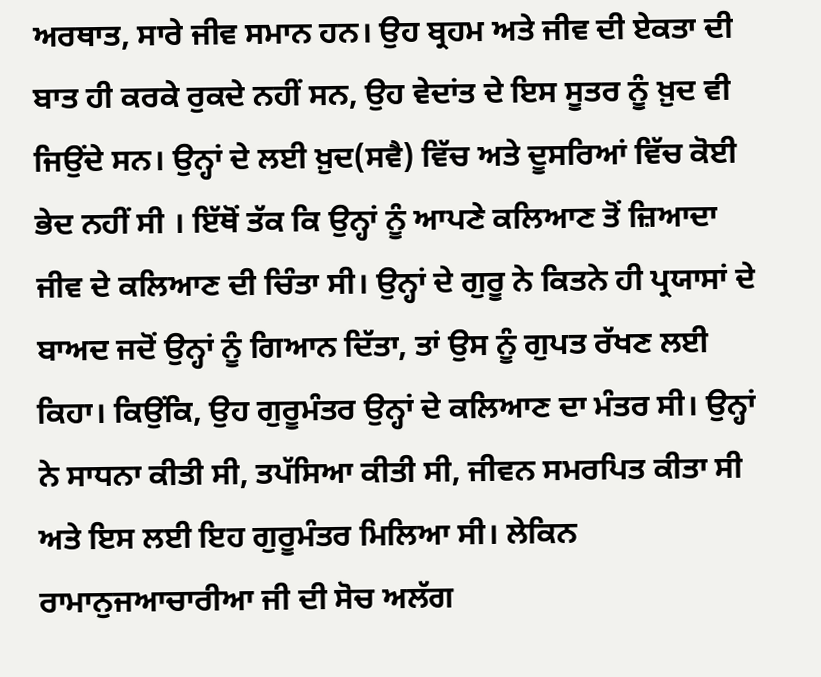ਅਰਥਾਤ, ਸਾਰੇ ਜੀਵ ਸਮਾਨ ਹਨ। ਉਹ ਬ੍ਰਹਮ ਅਤੇ ਜੀਵ ਦੀ ਏਕਤਾ ਦੀ ਬਾਤ ਹੀ ਕਰਕੇ ਰੁਕਦੇ ਨਹੀਂ ਸਨ, ਉਹ ਵੇਦਾਂਤ ਦੇ ਇਸ ਸੂਤਰ ਨੂੰ ਖ਼ੁਦ ਵੀ ਜਿਉਂਦੇ ਸਨ। ਉਨ੍ਹਾਂ ਦੇ ਲਈ ਖ਼ੁਦ(ਸਵੈ) ਵਿੱਚ ਅਤੇ ਦੂਸਰਿਆਂ ਵਿੱਚ ਕੋਈ ਭੇਦ ਨਹੀਂ ਸੀ । ਇੱਥੋਂ ਤੱਕ ਕਿ ਉਨ੍ਹਾਂ ਨੂੰ ਆਪਣੇ ਕਲਿਆਣ ਤੋਂ ਜ਼ਿਆਦਾ ਜੀਵ ਦੇ ਕਲਿਆਣ ਦੀ ਚਿੰਤਾ ਸੀ। ਉਨ੍ਹਾਂ ਦੇ ਗੁਰੂ ਨੇ ਕਿਤਨੇ ਹੀ ਪ੍ਰਯਾਸਾਂ ਦੇ ਬਾਅਦ ਜਦੋਂ ਉਨ੍ਹਾਂ ਨੂੰ ਗਿਆਨ ਦਿੱਤਾ, ਤਾਂ ਉਸ ਨੂੰ ਗੁਪਤ ਰੱਖਣ ਲਈ ਕਿਹਾ। ਕਿਉਂਕਿ, ਉਹ ਗੁਰੂਮੰਤਰ ਉਨ੍ਹਾਂ ਦੇ ਕਲਿਆਣ ਦਾ ਮੰਤਰ ਸੀ। ਉਨ੍ਹਾਂ ਨੇ ਸਾਧਨਾ ਕੀਤੀ ਸੀ, ਤਪੱਸਿਆ ਕੀਤੀ ਸੀ, ਜੀਵਨ ਸਮਰਪਿਤ ਕੀਤਾ ਸੀ ਅਤੇ ਇਸ ਲਈ ਇਹ ਗੁਰੂਮੰਤਰ ਮਿਲਿਆ ਸੀ। ਲੇਕਿਨ ਰਾਮਾਨੁਜਆਚਾਰੀਆ ਜੀ ਦੀ ਸੋਚ ਅਲੱਗ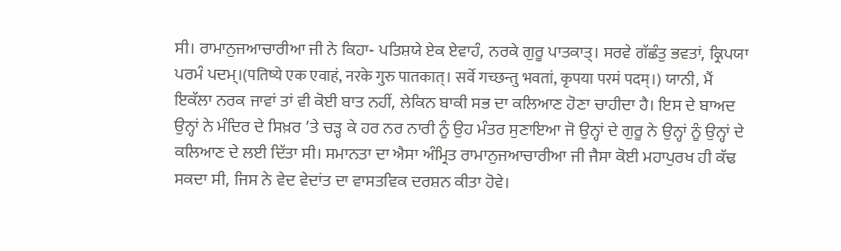ਸੀ। ਰਾਮਾਨੁਜਆਚਾਰੀਆ ਜੀ ਨੇ ਕਿਹਾ- ਪਤਿਸ਼ਯੇ ਏਕ ਏਵਾਹੰ, ਨਰਕੇ ਗੁਰੂ ਪਾਤਕਾਤ੍। ਸਰਵੇ ਗੱਛੰਤੁ ਭਵਤਾਂ, ਕ੍ਰਿਪਯਾ ਪਰਮੰ ਪਦਮ੍।(पतिष्ये एक एवाहं, नरके गुरु पातकात्। सर्वे गच्छन्तु भवतां, कृपया परमं पदम्।) ਯਾਨੀ, ਮੈਂ ਇਕੱਲਾ ਨਰਕ ਜਾਵਾਂ ਤਾਂ ਵੀ ਕੋਈ ਬਾਤ ਨਹੀਂ, ਲੇਕਿਨ ਬਾਕੀ ਸਭ ਦਾ ਕਲਿਆਣ ਹੋਣਾ ਚਾਹੀਦਾ ਹੈ। ਇਸ ਦੇ ਬਾਅਦ ਉਨ੍ਹਾਂ ਨੇ ਮੰਦਿਰ ਦੇ ਸਿਖ਼ਰ ’ਤੇ ਚੜ੍ਹ ਕੇ ਹਰ ਨਰ ਨਾਰੀ ਨੂੰ ਉਹ ਮੰਤਰ ਸੁਣਾਇਆ ਜੋ ਉਨ੍ਹਾਂ ਦੇ ਗੁਰੂ ਨੇ ਉਨ੍ਹਾਂ ਨੂੰ ਉਨ੍ਹਾਂ ਦੇ ਕਲਿਆਣ ਦੇ ਲਈ ਦਿੱਤਾ ਸੀ। ਸਮਾਨਤਾ ਦਾ ਐਸਾ ਅੰਮ੍ਰਿਤ ਰਾਮਾਨੁਜਆਚਾਰੀਆ ਜੀ ਜੈਸਾ ਕੋਈ ਮਹਾਪੁਰਖ ਹੀ ਕੱਢ ਸਕਦਾ ਸੀ, ਜਿਸ ਨੇ ਵੇਦ ਵੇਦਾਂਤ ਦਾ ਵਾਸਤਵਿਕ ਦਰਸ਼ਨ ਕੀਤਾ ਹੋਵੇ।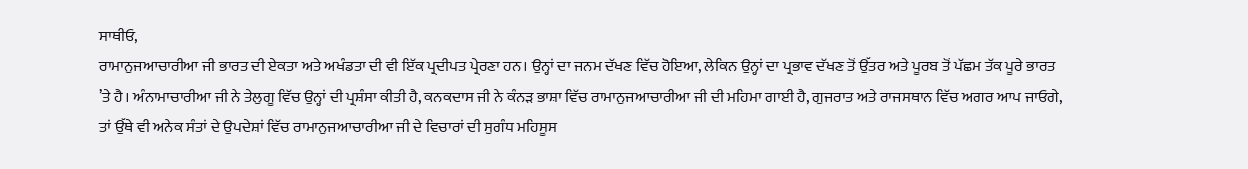ਸਾਥੀਓ,
ਰਾਮਾਨੁਜਆਚਾਰੀਆ ਜੀ ਭਾਰਤ ਦੀ ਏਕਤਾ ਅਤੇ ਅਖੰਡਤਾ ਦੀ ਵੀ ਇੱਕ ਪ੍ਰਦੀਪਤ ਪ੍ਰੇਰਣਾ ਹਨ। ਉਨ੍ਹਾਂ ਦਾ ਜਨਮ ਦੱਖਣ ਵਿੱਚ ਹੋਇਆ, ਲੇਕਿਨ ਉਨ੍ਹਾਂ ਦਾ ਪ੍ਰਭਾਵ ਦੱਖਣ ਤੋਂ ਉੱਤਰ ਅਤੇ ਪੂਰਬ ਤੋਂ ਪੱਛਮ ਤੱਕ ਪੂਰੇ ਭਾਰਤ ’ਤੇ ਹੈ। ਅੰਨਾਮਾਚਾਰੀਆ ਜੀ ਨੇ ਤੇਲੁਗੂ ਵਿੱਚ ਉਨ੍ਹਾਂ ਦੀ ਪ੍ਰਸ਼ੰਸਾ ਕੀਤੀ ਹੈ, ਕਨਕਦਾਸ ਜੀ ਨੇ ਕੰਨੜ ਭਾਸ਼ਾ ਵਿੱਚ ਰਾਮਾਨੁਜਆਚਾਰੀਆ ਜੀ ਦੀ ਮਹਿਮਾ ਗਾਈ ਹੈ, ਗੁਜਰਾਤ ਅਤੇ ਰਾਜਸਥਾਨ ਵਿੱਚ ਅਗਰ ਆਪ ਜਾਓਗੇ, ਤਾਂ ਉੱਥੇ ਵੀ ਅਨੇਕ ਸੰਤਾਂ ਦੇ ਉਪਦੇਸ਼ਾਂ ਵਿੱਚ ਰਾਮਾਨੁਜਆਚਾਰੀਆ ਜੀ ਦੇ ਵਿਚਾਰਾਂ ਦੀ ਸੁਗੰਧ ਮਹਿਸੂਸ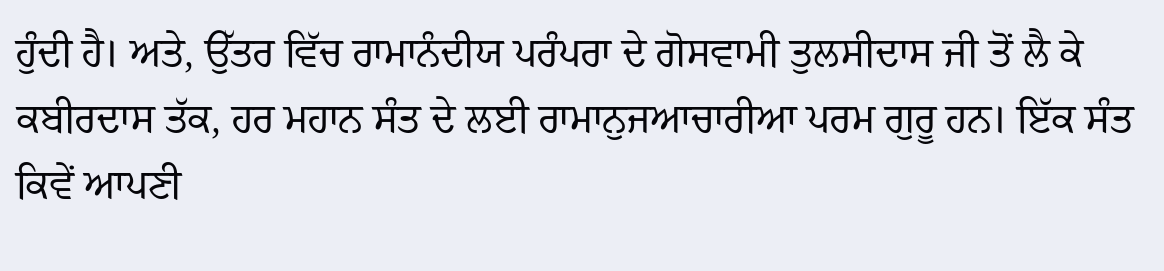ਹੁੰਦੀ ਹੈ। ਅਤੇ, ਉੱਤਰ ਵਿੱਚ ਰਾਮਾਨੰਦੀਯ ਪਰੰਪਰਾ ਦੇ ਗੋਸਵਾਮੀ ਤੁਲਸੀਦਾਸ ਜੀ ਤੋਂ ਲੈ ਕੇ ਕਬੀਰਦਾਸ ਤੱਕ, ਹਰ ਮਹਾਨ ਸੰਤ ਦੇ ਲਈ ਰਾਮਾਨੁਜਆਚਾਰੀਆ ਪਰਮ ਗੁਰੂ ਹਨ। ਇੱਕ ਸੰਤ ਕਿਵੇਂ ਆਪਣੀ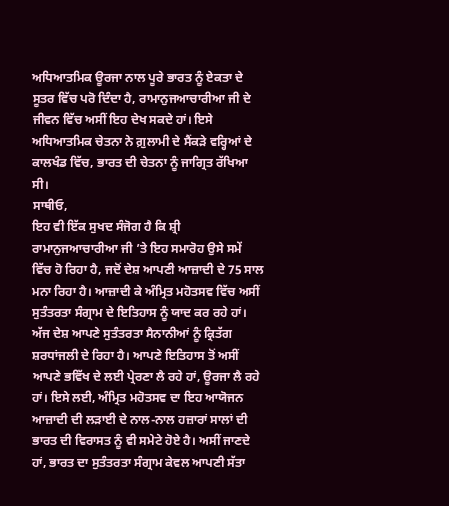ਅਧਿਆਤਮਿਕ ਊਰਜਾ ਨਾਲ ਪੂਰੇ ਭਾਰਤ ਨੂੰ ਏਕਤਾ ਦੇ ਸੂਤਰ ਵਿੱਚ ਪਰੋ ਦਿੰਦਾ ਹੈ, ਰਾਮਾਨੁਜਆਚਾਰੀਆ ਜੀ ਦੇ ਜੀਵਨ ਵਿੱਚ ਅਸੀਂ ਇਹ ਦੇਖ ਸਕਦੇ ਹਾਂ। ਇਸੇ ਅਧਿਆਤਮਿਕ ਚੇਤਨਾ ਨੇ ਗ਼ੁਲਾਮੀ ਦੇ ਸੈਂਕੜੇ ਵਰ੍ਹਿਆਂ ਦੇ ਕਾਲਖੰਡ ਵਿੱਚ, ਭਾਰਤ ਦੀ ਚੇਤਨਾ ਨੂੰ ਜਾਗ੍ਰਿਤ ਰੱਖਿਆ ਸੀ।
ਸਾਥੀਓ,
ਇਹ ਵੀ ਇੱਕ ਸੁਖਦ ਸੰਜੋਗ ਹੈ ਕਿ ਸ਼੍ਰੀ ਰਾਮਾਨੁਜਆਚਾਰੀਆ ਜੀ ’ਤੇ ਇਹ ਸਮਾਰੋਹ ਉਸੇ ਸਮੇਂ ਵਿੱਚ ਹੋ ਰਿਹਾ ਹੈ, ਜਦੋਂ ਦੇਸ਼ ਆਪਣੀ ਆਜ਼ਾਦੀ ਦੇ 75 ਸਾਲ ਮਨਾ ਰਿਹਾ ਹੈ। ਆਜ਼ਾਦੀ ਕੇ ਅੰਮ੍ਰਿਤ ਮਹੋਤਸਵ ਵਿੱਚ ਅਸੀਂ ਸੁਤੰਤਰਤਾ ਸੰਗ੍ਰਾਮ ਦੇ ਇਤਿਹਾਸ ਨੂੰ ਯਾਦ ਕਰ ਰਹੇ ਹਾਂ। ਅੱਜ ਦੇਸ਼ ਆਪਣੇ ਸੁਤੰਤਰਤਾ ਸੈਨਾਨੀਆਂ ਨੂੰ ਕ੍ਰਿਤੱਗ ਸ਼ਰਧਾਂਜਲੀ ਦੇ ਰਿਹਾ ਹੈ। ਆਪਣੇ ਇਤਿਹਾਸ ਤੋਂ ਅਸੀਂ ਆਪਣੇ ਭਵਿੱਖ ਦੇ ਲਈ ਪ੍ਰੇਰਣਾ ਲੈ ਰਹੇ ਹਾਂ, ਊਰਜਾ ਲੈ ਰਹੇ ਹਾਂ। ਇਸੇ ਲਈ, ਅੰਮ੍ਰਿਤ ਮਹੋਤਸਵ ਦਾ ਇਹ ਆਯੋਜਨ ਆਜ਼ਾਦੀ ਦੀ ਲੜਾਈ ਦੇ ਨਾਲ-ਨਾਲ ਹਜ਼ਾਰਾਂ ਸਾਲਾਂ ਦੀ ਭਾਰਤ ਦੀ ਵਿਰਾਸਤ ਨੂੰ ਵੀ ਸਮੇਟੇ ਹੋਏ ਹੈ। ਅਸੀਂ ਜਾਣਦੇ ਹਾਂ, ਭਾਰਤ ਦਾ ਸੁਤੰਤਰਤਾ ਸੰਗ੍ਰਾਮ ਕੇਵਲ ਆਪਣੀ ਸੱਤਾ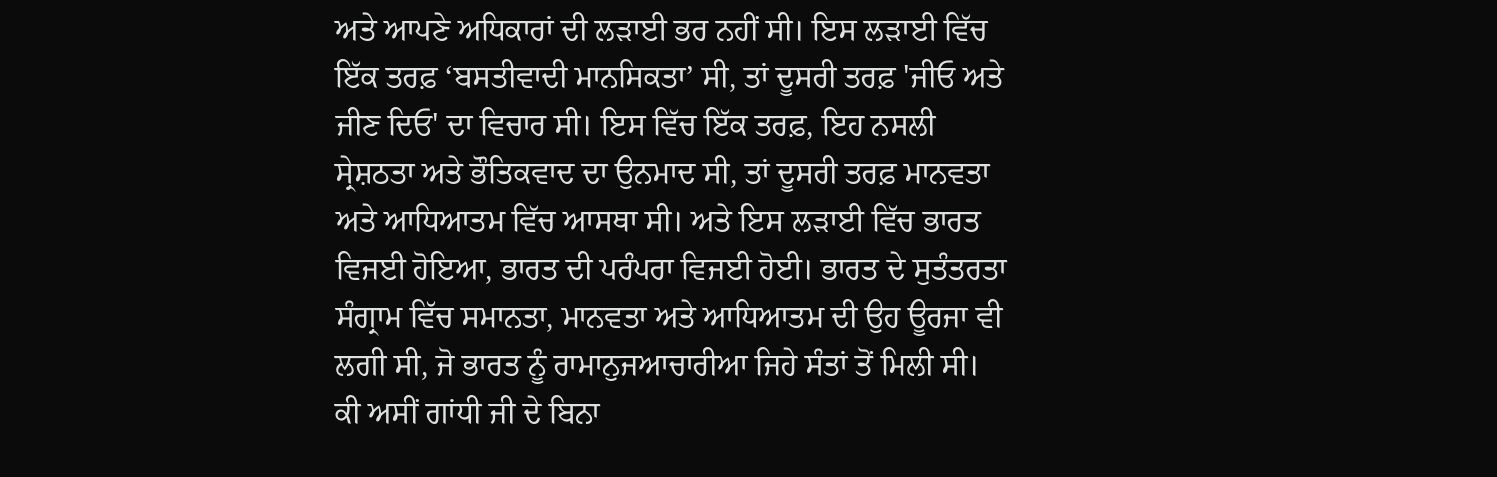ਅਤੇ ਆਪਣੇ ਅਧਿਕਾਰਾਂ ਦੀ ਲੜਾਈ ਭਰ ਨਹੀਂ ਸੀ। ਇਸ ਲੜਾਈ ਵਿੱਚ ਇੱਕ ਤਰਫ਼ ‘ਬਸਤੀਵਾਦੀ ਮਾਨਸਿਕਤਾ’ ਸੀ, ਤਾਂ ਦੂਸਰੀ ਤਰਫ਼ 'ਜੀਓ ਅਤੇ ਜੀਣ ਦਿਓ' ਦਾ ਵਿਚਾਰ ਸੀ। ਇਸ ਵਿੱਚ ਇੱਕ ਤਰਫ਼, ਇਹ ਨਸਲੀ ਸ੍ਰੇਸ਼ਠਤਾ ਅਤੇ ਭੌਤਿਕਵਾਦ ਦਾ ਉਨਮਾਦ ਸੀ, ਤਾਂ ਦੂਸਰੀ ਤਰਫ਼ ਮਾਨਵਤਾ ਅਤੇ ਆਧਿਆਤਮ ਵਿੱਚ ਆਸਥਾ ਸੀ। ਅਤੇ ਇਸ ਲੜਾਈ ਵਿੱਚ ਭਾਰਤ ਵਿਜਈ ਹੋਇਆ, ਭਾਰਤ ਦੀ ਪਰੰਪਰਾ ਵਿਜਈ ਹੋਈ। ਭਾਰਤ ਦੇ ਸੁਤੰਤਰਤਾ ਸੰਗ੍ਰਾਮ ਵਿੱਚ ਸਮਾਨਤਾ, ਮਾਨਵਤਾ ਅਤੇ ਆਧਿਆਤਮ ਦੀ ਉਹ ਊਰਜਾ ਵੀ ਲਗੀ ਸੀ, ਜੋ ਭਾਰਤ ਨੂੰ ਰਾਮਾਨੁਜਆਚਾਰੀਆ ਜਿਹੇ ਸੰਤਾਂ ਤੋਂ ਮਿਲੀ ਸੀ।
ਕੀ ਅਸੀਂ ਗਾਂਧੀ ਜੀ ਦੇ ਬਿਨਾ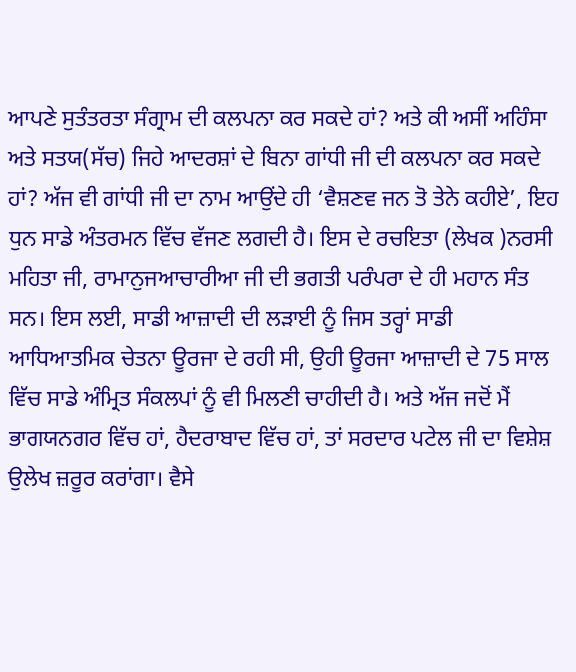ਆਪਣੇ ਸੁਤੰਤਰਤਾ ਸੰਗ੍ਰਾਮ ਦੀ ਕਲਪਨਾ ਕਰ ਸਕਦੇ ਹਾਂ? ਅਤੇ ਕੀ ਅਸੀਂ ਅਹਿੰਸਾ ਅਤੇ ਸਤਯ(ਸੱਚ) ਜਿਹੇ ਆਦਰਸ਼ਾਂ ਦੇ ਬਿਨਾ ਗਾਂਧੀ ਜੀ ਦੀ ਕਲਪਨਾ ਕਰ ਸਕਦੇ ਹਾਂ? ਅੱਜ ਵੀ ਗਾਂਧੀ ਜੀ ਦਾ ਨਾਮ ਆਉਂਦੇ ਹੀ ‘ਵੈਸ਼ਣਵ ਜਨ ਤੋ ਤੇਨੇ ਕਹੀਏ’, ਇਹ ਧੁਨ ਸਾਡੇ ਅੰਤਰਮਨ ਵਿੱਚ ਵੱਜਣ ਲਗਦੀ ਹੈ। ਇਸ ਦੇ ਰਚਇਤਾ (ਲੇਖਕ )ਨਰਸੀ ਮਹਿਤਾ ਜੀ, ਰਾਮਾਨੁਜਆਚਾਰੀਆ ਜੀ ਦੀ ਭਗਤੀ ਪਰੰਪਰਾ ਦੇ ਹੀ ਮਹਾਨ ਸੰਤ ਸਨ। ਇਸ ਲਈ, ਸਾਡੀ ਆਜ਼ਾਦੀ ਦੀ ਲੜਾਈ ਨੂੰ ਜਿਸ ਤਰ੍ਹਾਂ ਸਾਡੀ ਆਧਿਆਤਮਿਕ ਚੇਤਨਾ ਊਰਜਾ ਦੇ ਰਹੀ ਸੀ, ਉਹੀ ਊਰਜਾ ਆਜ਼ਾਦੀ ਦੇ 75 ਸਾਲ ਵਿੱਚ ਸਾਡੇ ਅੰਮ੍ਰਿਤ ਸੰਕਲਪਾਂ ਨੂੰ ਵੀ ਮਿਲਣੀ ਚਾਹੀਦੀ ਹੈ। ਅਤੇ ਅੱਜ ਜਦੋਂ ਮੈਂ ਭਾਗਯਨਗਰ ਵਿੱਚ ਹਾਂ, ਹੈਦਰਾਬਾਦ ਵਿੱਚ ਹਾਂ, ਤਾਂ ਸਰਦਾਰ ਪਟੇਲ ਜੀ ਦਾ ਵਿਸ਼ੇਸ਼ ਉਲੇਖ ਜ਼ਰੂਰ ਕਰਾਂਗਾ। ਵੈਸੇ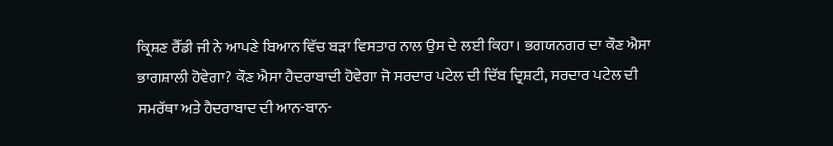ਕ੍ਰਿਸ਼ਣ ਰੈੱਡੀ ਜੀ ਨੇ ਆਪਣੇ ਬਿਆਨ ਵਿੱਚ ਬੜਾ ਵਿਸਤਾਰ ਨਾਲ ਉਸ ਦੇ ਲਈ ਕਿਹਾ। ਭਗਯਨਗਰ ਦਾ ਕੌਣ ਐਸਾ ਭਾਗਸ਼ਾਲੀ ਹੋਵੇਗਾ? ਕੌਣ ਐਸਾ ਹੈਦਰਾਬਾਦੀ ਹੋਵੇਗਾ ਜੋ ਸਰਦਾਰ ਪਟੇਲ ਦੀ ਦਿੱਬ ਦ੍ਰਿਸ਼ਟੀ, ਸਰਦਾਰ ਪਟੇਲ ਦੀ ਸਮਰੱਥਾ ਅਤੇ ਹੈਦਰਾਬਾਦ ਦੀ ਆਨ-ਬਾਨ-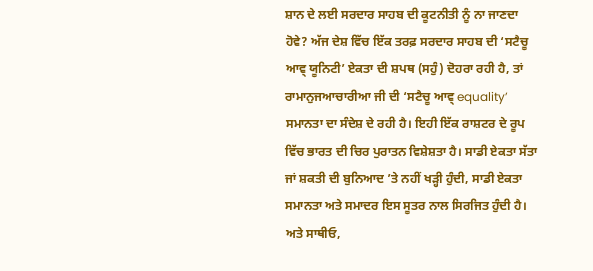ਸ਼ਾਨ ਦੇ ਲਈ ਸਰਦਾਰ ਸਾਹਬ ਦੀ ਕੂਟਨੀਤੀ ਨੂੰ ਨਾ ਜਾਣਦਾ ਹੋਵੇ? ਅੱਜ ਦੇਸ਼ ਵਿੱਚ ਇੱਕ ਤਰਫ਼ ਸਰਦਾਰ ਸਾਹਬ ਦੀ ‘ਸਟੈਚੂ ਆਵ੍ ਯੂਨਿਟੀ’ ਏਕਤਾ ਦੀ ਸ਼ਪਥ (ਸਹੁੰ) ਦੋਹਰਾ ਰਹੀ ਹੈ, ਤਾਂ ਰਾਮਾਨੁਜਆਚਾਰੀਆ ਜੀ ਦੀ ‘ਸਟੈਚੂ ਆਵ੍ equality’ ਸਮਾਨਤਾ ਦਾ ਸੰਦੇਸ਼ ਦੇ ਰਹੀ ਹੈ। ਇਹੀ ਇੱਕ ਰਾਸ਼ਟਰ ਦੇ ਰੂਪ ਵਿੱਚ ਭਾਰਤ ਦੀ ਚਿਰ ਪੁਰਾਤਨ ਵਿਸ਼ੇਸ਼ਤਾ ਹੈ। ਸਾਡੀ ਏਕਤਾ ਸੱਤਾ ਜਾਂ ਸ਼ਕਤੀ ਦੀ ਬੁਨਿਆਦ ’ਤੇ ਨਹੀਂ ਖੜ੍ਹੀ ਹੁੰਦੀ, ਸਾਡੀ ਏਕਤਾ ਸਮਾਨਤਾ ਅਤੇ ਸਮਾਦਰ ਇਸ ਸੂਤਰ ਨਾਲ ਸਿਰਜਿਤ ਹੁੰਦੀ ਹੈ।
ਅਤੇ ਸਾਥੀਓ,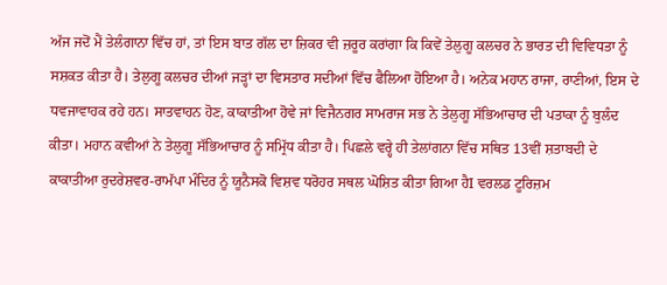ਅੱਜ ਜਦੋਂ ਮੈਂ ਤੇਲੰਗਾਨਾ ਵਿੱਚ ਹਾਂ, ਤਾਂ ਇਸ ਬਾਤ ਗੱਲ ਦਾ ਜ਼ਿਕਰ ਵੀ ਜ਼ਰੂਰ ਕਰਾਂਗਾ ਕਿ ਕਿਵੇਂ ਤੇਲੁਗੂ ਕਲਚਰ ਨੇ ਭਾਰਤ ਦੀ ਵਿਵਿਧਤਾ ਨੂੰ ਸਸ਼ਕਤ ਕੀਤਾ ਹੈ। ਤੇਲੁਗੂ ਕਲਚਰ ਦੀਆਂ ਜੜ੍ਹਾਂ ਦਾ ਵਿਸਤਾਰ ਸਦੀਆਂ ਵਿੱਚ ਫੈਲਿਆ ਹੋਇਆ ਹੈ। ਅਨੇਕ ਮਹਾਨ ਰਾਜਾ, ਰਾਣੀਆਂ, ਇਸ ਦੇ ਧਵਜਾਵਾਹਕ ਰਹੇ ਹਨ। ਸਾਤਵਾਹਨ ਹੋਣ, ਕਾਕਾਤੀਆ ਹੋਵੇ ਜਾਂ ਵਿਜੈਨਗਰ ਸਾਮਰਾਜ ਸਭ ਨੇ ਤੇਲੁਗੂ ਸੱਭਿਆਚਾਰ ਦੀ ਪਤਾਕਾ ਨੂੰ ਬੁਲੰਦ ਕੀਤਾ। ਮਹਾਨ ਕਵੀਆਂ ਨੇ ਤੇਲੁਗੂ ਸੱਭਿਆਚਾਰ ਨੂੰ ਸਮ੍ਰਿੱਧ ਕੀਤਾ ਹੈ। ਪਿਛਲੇ ਵਰ੍ਹੇ ਹੀ ਤੇਲਾਂਗਨਾ ਵਿੱਚ ਸਥਿਤ 13ਵੀਂ ਸ਼ਤਾਬਦੀ ਦੇ ਕਾਕਾਤੀਆ ਰੁਦਰੇਸ਼ਵਰ-ਰਾਮੱਪਾ ਮੰਦਿਰ ਨੂੰ ਯੂਨੈਸਕੋ ਵਿਸ਼ਵ ਧਰੋਹਰ ਸਥਲ ਘੋਸ਼ਿਤ ਕੀਤਾ ਗਿਆ ਹੈI ਵਰਲਡ ਟੂਰਿਜ਼ਮ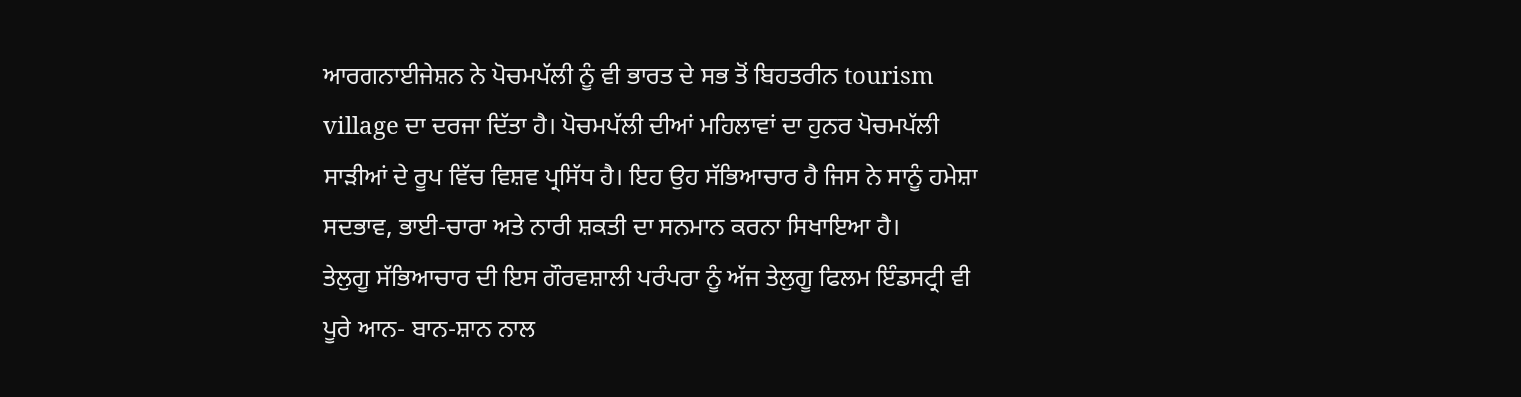ਆਰਗਨਾਈਜੇਸ਼ਨ ਨੇ ਪੋਚਮਪੱਲੀ ਨੂੰ ਵੀ ਭਾਰਤ ਦੇ ਸਭ ਤੋਂ ਬਿਹਤਰੀਨ tourism village ਦਾ ਦਰਜਾ ਦਿੱਤਾ ਹੈ। ਪੋਚਮਪੱਲੀ ਦੀਆਂ ਮਹਿਲਾਵਾਂ ਦਾ ਹੁਨਰ ਪੋਚਮਪੱਲੀ ਸਾੜੀਆਂ ਦੇ ਰੂਪ ਵਿੱਚ ਵਿਸ਼ਵ ਪ੍ਰਸਿੱਧ ਹੈ। ਇਹ ਉਹ ਸੱਭਿਆਚਾਰ ਹੈ ਜਿਸ ਨੇ ਸਾਨੂੰ ਹਮੇਸ਼ਾ ਸਦਭਾਵ, ਭਾਈ-ਚਾਰਾ ਅਤੇ ਨਾਰੀ ਸ਼ਕਤੀ ਦਾ ਸਨਮਾਨ ਕਰਨਾ ਸਿਖਾਇਆ ਹੈ।
ਤੇਲੁਗੂ ਸੱਭਿਆਚਾਰ ਦੀ ਇਸ ਗੌਰਵਸ਼ਾਲੀ ਪਰੰਪਰਾ ਨੂੰ ਅੱਜ ਤੇਲੁਗੂ ਫਿਲਮ ਇੰਡਸਟ੍ਰੀ ਵੀ ਪੂਰੇ ਆਨ- ਬਾਨ-ਸ਼ਾਨ ਨਾਲ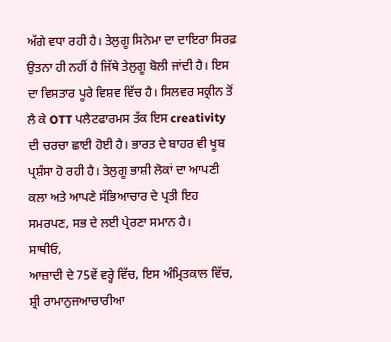ਅੱਗੇ ਵਧਾ ਰਹੀ ਹੈ। ਤੇਲੁਗੂ ਸਿਨੇਮਾ ਦਾ ਦਾਇਰਾ ਸਿਰਫ਼ ਉਤਨਾ ਹੀ ਨਹੀਂ ਹੈ ਜਿੱਥੇ ਤੇਲੁਗੂ ਬੋਲੀ ਜਾਂਦੀ ਹੈ। ਇਸ ਦਾ ਵਿਸਤਾਰ ਪੂਰੇ ਵਿਸ਼ਵ ਵਿੱਚ ਹੈ। ਸਿਲਵਰ ਸਕ੍ਰੀਨ ਤੋਂ ਲੈ ਕੇ OTT ਪਲੈਟਫਾਰਮਸ ਤੱਕ ਇਸ creativity ਦੀ ਚਰਚਾ ਛਾਈ ਹੋਈ ਹੈ। ਭਾਰਤ ਦੇ ਬਾਹਰ ਵੀ ਖੂਬ ਪ੍ਰਸ਼ੰਸਾ ਹੋ ਰਹੀ ਹੈ। ਤੇਲੁਗੂ ਭਾਸ਼ੀ ਲੋਕਾਂ ਦਾ ਆਪਣੀ ਕਲਾ ਅਤੇ ਆਪਣੇ ਸੱਭਿਆਚਾਰ ਦੇ ਪ੍ਰਤੀ ਇਹ ਸਮਰਪਣ, ਸਭ ਦੇ ਲਈ ਪ੍ਰੇਰਣਾ ਸਮਾਨ ਹੈ।
ਸਾਥੀਓ,
ਆਜ਼ਾਦੀ ਦੇ 75ਵੇਂ ਵਰ੍ਹੇ ਵਿੱਚ, ਇਸ ਅੰਮ੍ਰਿਤਕਾਲ ਵਿੱਚ, ਸ਼੍ਰੀ ਰਾਮਾਨੁਜਆਚਾਰੀਆ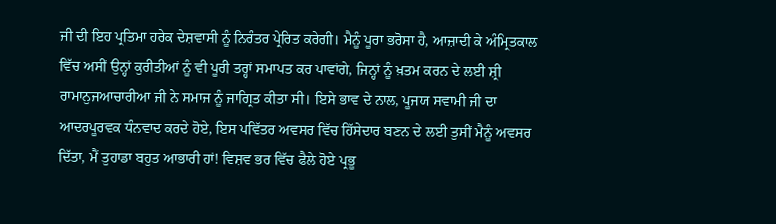ਜੀ ਦੀ ਇਹ ਪ੍ਰਤਿਮਾ ਹਰੇਕ ਦੇਸ਼ਵਾਸੀ ਨੂੰ ਨਿਰੰਤਰ ਪ੍ਰੇਰਿਤ ਕਰੇਗੀ। ਮੈਨੂੰ ਪੂਰਾ ਭਰੋਸਾ ਹੈ, ਆਜ਼ਾਦੀ ਕੇ ਅੰਮ੍ਰਿਤਕਾਲ ਵਿੱਚ ਅਸੀਂ ਉਨ੍ਹਾਂ ਕੁਰੀਤੀਆਂ ਨੂੰ ਵੀ ਪੂਰੀ ਤਰ੍ਹਾਂ ਸਮਾਪਤ ਕਰ ਪਾਵਾਂਗੇ, ਜਿਨ੍ਹਾਂ ਨੂੰ ਖ਼ਤਮ ਕਰਨ ਦੇ ਲਈ ਸ਼੍ਰੀ ਰਾਮਾਨੁਜਆਚਾਰੀਆ ਜੀ ਨੇ ਸਮਾਜ ਨੂੰ ਜਾਗ੍ਰਿਤ ਕੀਤਾ ਸੀ। ਇਸੇ ਭਾਵ ਦੇ ਨਾਲ, ਪੂਜਯ ਸਵਾਮੀ ਜੀ ਦਾ ਆਦਰਪੂਰਵਕ ਧੰਨਵਾਦ ਕਰਦੇ ਹੋਏ, ਇਸ ਪਵਿੱਤਰ ਅਵਸਰ ਵਿੱਚ ਹਿੱਸੇਦਾਰ ਬਣਨ ਦੇ ਲਈ ਤੁਸੀਂ ਮੈਨੂੰ ਅਵਸਰ ਦਿੱਤਾ, ਮੈਂ ਤੁਹਾਡਾ ਬਹੁਤ ਆਭਾਰੀ ਹਾਂ! ਵਿਸ਼ਵ ਭਰ ਵਿੱਚ ਫੈਲੇ ਹੋਏ ਪ੍ਰਭੂ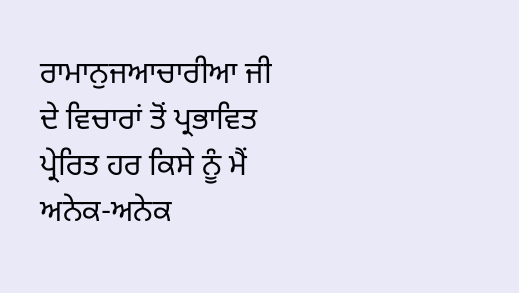ਰਾਮਾਨੁਜਆਚਾਰੀਆ ਜੀ ਦੇ ਵਿਚਾਰਾਂ ਤੋਂ ਪ੍ਰਭਾਵਿਤ ਪ੍ਰੇਰਿਤ ਹਰ ਕਿਸੇ ਨੂੰ ਮੈਂ ਅਨੇਕ-ਅਨੇਕ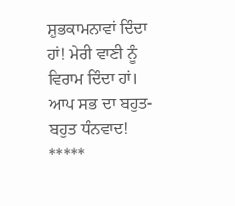ਸ਼ੁਭਕਾਮਨਾਵਾਂ ਦਿੰਦਾ ਹਾਂ! ਮੇਰੀ ਵਾਣੀ ਨੂੰ ਵਿਰਾਮ ਦਿੰਦਾ ਹਾਂ।
ਆਪ ਸਭ ਦਾ ਬਹੁਤ-ਬਹੁਤ ਧੰਨਵਾਦ!
*****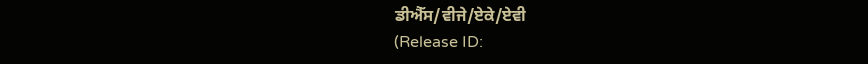ਡੀਐੱਸ/ਵੀਜੇ/ਏਕੇ/ਏਵੀ
(Release ID: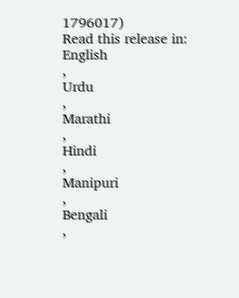1796017)
Read this release in:
English
,
Urdu
,
Marathi
,
Hindi
,
Manipuri
,
Bengali
,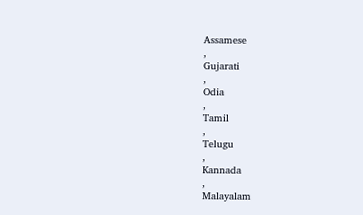Assamese
,
Gujarati
,
Odia
,
Tamil
,
Telugu
,
Kannada
,
Malayalam